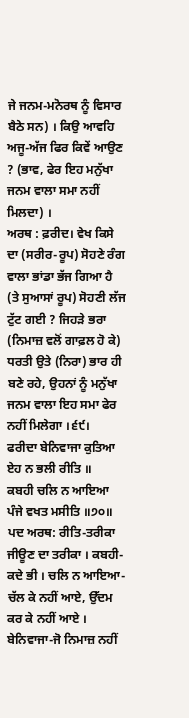ਜੇ ਜਨਮ-ਮਨੋਰਥ ਨੂੰ ਵਿਸਾਰ ਬੈਠੇ ਸਨ) । ਕਿਉ ਆਵਹਿ ਅਜੂ-ਅੱਜ ਫਿਰ ਕਿਵੇਂ ਆਉਣ ? (ਭਾਵ, ਫੇਰ ਇਹ ਮਨੁੱਖਾ ਜਨਮ ਵਾਲਾ ਸਮਾ ਨਹੀਂ ਮਿਲਦਾ) ।
ਅਰਥ : ਫ਼ਰੀਦ। ਵੇਖ ਕਿਸੇ ਦਾ (ਸਰੀਰ-ਰੂਪ) ਸੋਹਣੇ ਰੰਗ ਵਾਲਾ ਭਾਂਡਾ ਭੱਜ ਗਿਆ ਹੈ (ਤੇ ਸੁਆਸਾਂ ਰੂਪ) ਸੋਹਣੀ ਲੱਜ ਟੁੱਟ ਗਈ ? ਜਿਹੜੇ ਭਰਾ (ਨਿਮਾਜ਼ ਵਲੋਂ ਗਾਫ਼ਲ ਹੋ ਕੇ) ਧਰਤੀ ਉਤੇ (ਨਿਰਾ) ਭਾਰ ਹੀ ਬਣੇ ਰਹੇ, ਉਹਨਾਂ ਨੂੰ ਮਨੁੱਖਾ ਜਨਮ ਵਾਲਾ ਇਹ ਸਮਾ ਫੇਰ ਨਹੀਂ ਮਿਲੇਗਾ ।੬੯।
ਫਰੀਦਾ ਬੇਨਿਵਾਜਾ ਕੁਤਿਆ ਏਹ ਨ ਭਲੀ ਰੀਤਿ ॥
ਕਬਹੀ ਚਲਿ ਨ ਆਇਆ ਪੰਜੇ ਵਖਤ ਮਸੀਤਿ ॥੭੦॥
ਪਦ ਅਰਥ: ਰੀਤਿ-ਤਰੀਕਾ ਜੀਊਣ ਦਾ ਤਰੀਕਾ । ਕਬਹੀ-ਕਦੇ ਭੀ । ਚਲਿ ਨ ਆਇਆ- ਚੱਲ ਕੇ ਨਹੀਂ ਆਏ, ਉੱਦਮ ਕਰ ਕੇ ਨਹੀਂ ਆਏ । ਬੇਨਿਵਾਜਾ-ਜੋ ਨਿਮਾਜ਼ ਨਹੀਂ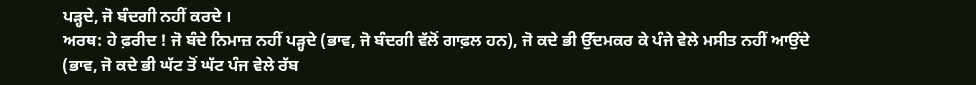ਪੜ੍ਹਦੇ, ਜੋ ਬੰਦਗੀ ਨਹੀਂ ਕਰਦੇ ।
ਅਰਥ: ਹੇ ਫ਼ਰੀਦ ! ਜੋ ਬੰਦੇ ਨਿਮਾਜ਼ ਨਹੀਂ ਪੜ੍ਹਦੇ (ਭਾਵ, ਜੋ ਬੰਦਗੀ ਵੱਲੋਂ ਗਾਫ਼ਲ ਹਨ), ਜੋ ਕਦੇ ਭੀ ਉੱਦਮਕਰ ਕੇ ਪੰਜੇ ਵੇਲੇ ਮਸੀਤ ਨਹੀਂ ਆਉਂਦੇ (ਭਾਵ, ਜੋ ਕਦੇ ਭੀ ਘੱਟ ਤੋਂ ਘੱਟ ਪੰਜ ਵੇਲੇ ਰੱਬ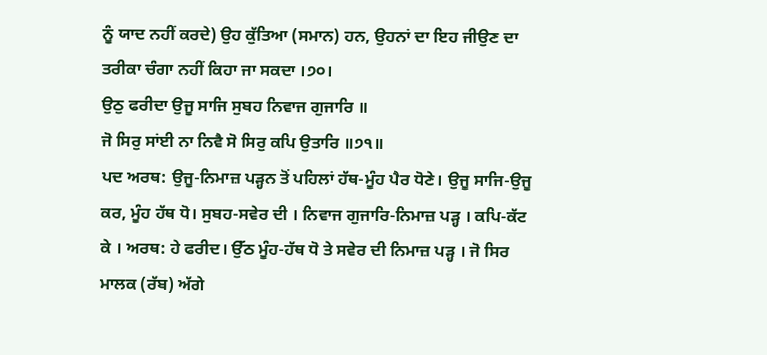ਨੂੰ ਯਾਦ ਨਹੀਂ ਕਰਦੇ) ਉਹ ਕੁੱਤਿਆ (ਸਮਾਨ) ਹਨ, ਉਹਨਾਂ ਦਾ ਇਹ ਜੀਉਣ ਦਾ ਤਰੀਕਾ ਚੰਗਾ ਨਹੀਂ ਕਿਹਾ ਜਾ ਸਕਦਾ ।੭੦।
ਉਠੁ ਫਰੀਦਾ ਉਜੂ ਸਾਜਿ ਸੁਬਹ ਨਿਵਾਜ ਗੁਜਾਰਿ ॥
ਜੋ ਸਿਰੁ ਸਾਂਈ ਨਾ ਨਿਵੈ ਸੋ ਸਿਰੁ ਕਪਿ ਉਤਾਰਿ ॥੭੧॥
ਪਦ ਅਰਥ: ਉਜੂ-ਨਿਮਾਜ਼ ਪੜ੍ਹਨ ਤੋਂ ਪਹਿਲਾਂ ਹੱਥ-ਮੂੰਹ ਪੈਰ ਧੋਣੇ। ਉਜੂ ਸਾਜਿ-ਉਜੂ ਕਰ, ਮੂੰਹ ਹੱਥ ਧੋ। ਸੁਬਹ-ਸਵੇਰ ਦੀ । ਨਿਵਾਜ ਗੁਜਾਰਿ-ਨਿਮਾਜ਼ ਪੜ੍ਹ । ਕਪਿ-ਕੱਟ ਕੇ । ਅਰਥ: ਹੇ ਫਰੀਦ। ਉੱਠ ਮੂੰਹ-ਹੱਥ ਧੋ ਤੇ ਸਵੇਰ ਦੀ ਨਿਮਾਜ਼ ਪੜ੍ਹ । ਜੋ ਸਿਰ ਮਾਲਕ (ਰੱਬ) ਅੱਗੇ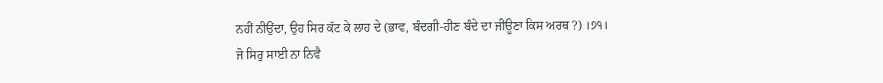ਨਹੀਂ ਨੀਉਂਦਾ, ਉਹ ਸਿਰ ਕੱਟ ਕੇ ਲਾਹ ਦੇ (ਭਾਵ, ਬੰਦਗੀ-ਹੀਣ ਬੰਦੇ ਦਾ ਜੀਊਣਾ ਕਿਸ ਅਰਥ ?) ।੭੧।
ਜੋ ਸਿਰੁ ਸਾਈ ਨਾ ਨਿਵੈ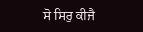ਸੋ ਸਿਰੁ ਕੀਜੈ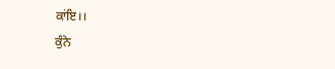ਕਾਂਇ।।
ਕੁੰਨੇ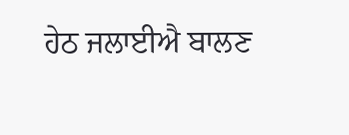ਹੇਠ ਜਲਾਈਐ ਬਾਲਣ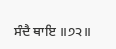ਸੰਦੈ ਥਾਇ ॥੭੨॥